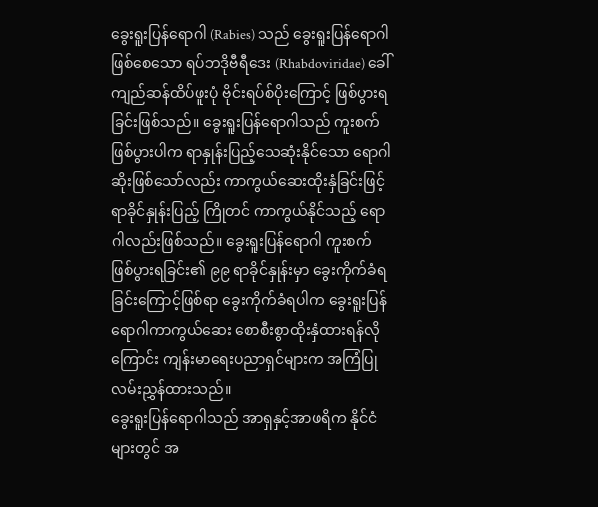ခွေးရူးပြန်ရောဂါ (Rabies) သည် ခွေးရူးပြန်ရောဂါဖြစ်စေသော ရပ်ဘဒိုဗီရီဒေး (Rhabdoviridae) ခေါ် ကျည်ဆန်ထိပ်ဖူးပုံ ဗိုင်းရပ်စ်ပိုးကြောင့် ဖြစ်ပွားရခြင်းဖြစ်သည်။ ခွေးရူးပြန်ရောဂါသည် ကူးစက်ဖြစ်ပွားပါက ရာနှုန်းပြည့်သေဆုံးနိုင်သော ရောဂါဆိုးဖြစ်သော်လည်း ကာကွယ်ဆေးထိုးနှံခြင်းဖြင့် ရာခိုင်နှုန်းပြည့် ကြိုတင် ကာကွယ်နိုင်သည့် ရောဂါလည်းဖြစ်သည်။ ခွေးရူးပြန်ရောဂါ ကူးစက်ဖြစ်ပွားရခြင်း၏ ၉၉ ရာခိုင်နှုန်းမှာ ခွေးကိုက်ခံရခြင်းကြောင့်ဖြစ်ရာ ခွေးကိုက်ခံရပါက ခွေးရူးပြန်ရောဂါကာကွယ်ဆေး စောစီးစွာထိုးနှံထားရန်လိုကြောင်း ကျန်းမာရေးပညာရှင်များက အကြံပြု လမ်းညွှန်ထားသည်။
ခွေးရူးပြန်ရောဂါသည် အာရှနှင့်အာဖရိက နိုင်ငံများတွင် အ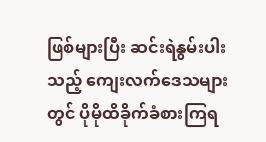ဖြစ်များပြီး ဆင်းရဲနွမ်းပါးသည့် ကျေးလက်ဒေသများတွင် ပိုမိုထိခိုက်ခံစားကြရ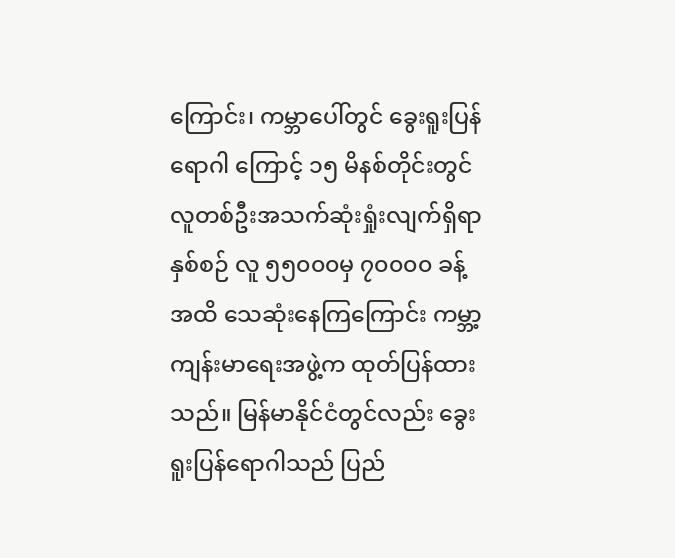ကြောင်း၊ ကမ္ဘာပေါ်တွင် ခွေးရူးပြန်ရောဂါ ကြောင့် ၁၅ မိနစ်တိုင်းတွင် လူတစ်ဦးအသက်ဆုံးရှုံးလျက်ရှိရာ နှစ်စဉ် လူ ၅၅၀၀၀မှ ၇၀၀၀၀ ခန့်အထိ သေဆုံးနေကြကြောင်း ကမ္ဘာ့ကျန်းမာရေးအဖွဲ့က ထုတ်ပြန်ထားသည်။ မြန်မာနိုင်ငံတွင်လည်း ခွေးရူးပြန်ရောဂါသည် ပြည်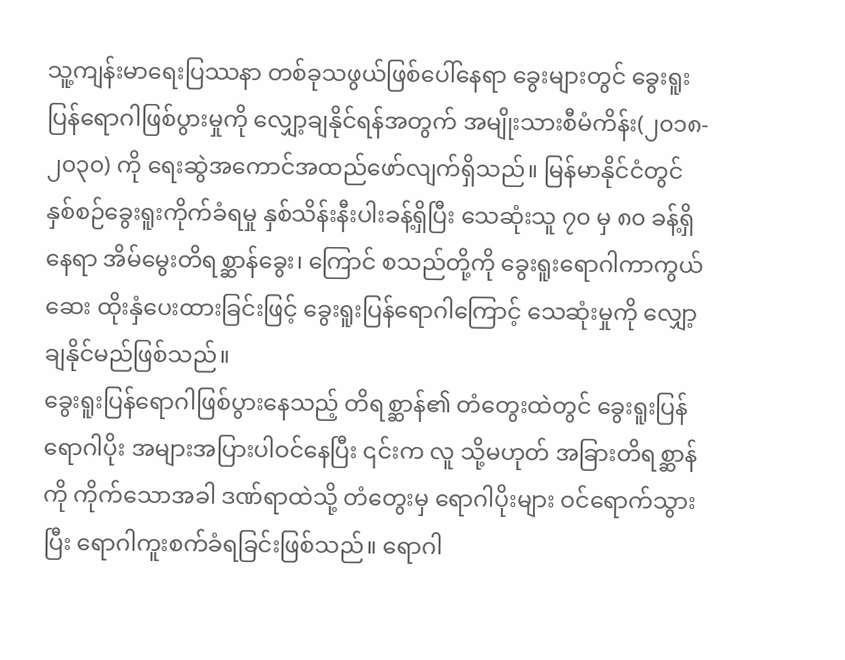သူ့ကျန်းမာရေးပြဿနာ တစ်ခုသဖွယ်ဖြစ်ပေါ်နေရာ ခွေးများတွင် ခွေးရူးပြန်ရောဂါဖြစ်ပွားမှုကို လျှော့ချနိုင်ရန်အတွက် အမျိုးသားစီမံကိန်း(၂၀၁၈- ၂၀၃၀) ကို ရေးဆွဲအကောင်အထည်ဖော်လျက်ရှိသည်။ မြန်မာနိုင်ငံတွင် နှစ်စဉ်ခွေးရူးကိုက်ခံရမှု နှစ်သိန်းနီးပါးခန့်ရှိပြီး သေဆုံးသူ ၇၀ မှ ၈၀ ခန့်ရှိနေရာ အိမ်မွေးတိရစ္ဆာန်ခွေး၊ ကြောင် စသည်တို့ကို ခွေးရူးရောဂါကာကွယ်ဆေး ထိုးနှံပေးထားခြင်းဖြင့် ခွေးရူးပြန်ရောဂါကြောင့် သေဆုံးမှုကို လျှော့ချနိုင်မည်ဖြစ်သည်။
ခွေးရူးပြန်ရောဂါဖြစ်ပွားနေသည့် တိရစ္ဆာန်၏ တံတွေးထဲတွင် ခွေးရူးပြန်ရောဂါပိုး အများအပြားပါဝင်နေပြီး ၎င်းက လူ သို့မဟုတ် အခြားတိရစ္ဆာန်ကို ကိုက်သောအခါ ဒဏ်ရာထဲသို့ တံတွေးမှ ရောဂါပိုးများ ဝင်ရောက်သွားပြီး ရောဂါကူးစက်ခံရခြင်းဖြစ်သည်။ ရောဂါ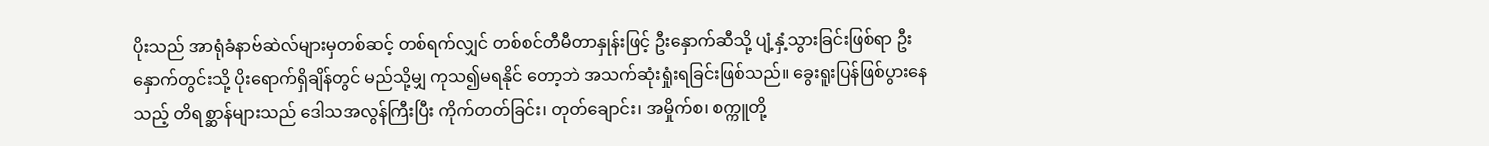ပိုးသည် အာရုံခံနာဗ်ဆဲလ်များမှတစ်ဆင့် တစ်ရက်လျှင် တစ်စင်တီမီတာနှုန်းဖြင့် ဦးနှောက်ဆီသို့ ပျံ့နှံ့သွားခြင်းဖြစ်ရာ ဦးနှောက်တွင်းသို့ ပိုးရောက်ရှိချိန်တွင် မည်သို့မျှ ကုသ၍မရနိုင် တော့ဘဲ အသက်ဆုံးရှုံးရခြင်းဖြစ်သည်။ ခွေးရူးပြန်ဖြစ်ပွားနေသည့် တိရစ္ဆာန်များသည် ဒေါသအလွန်ကြီးပြီး ကိုက်တတ်ခြင်း၊ တုတ်ချောင်း၊ အမှိုက်စ၊ စက္ကူတို့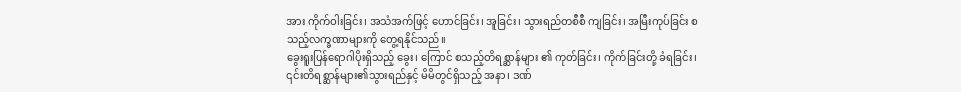အား ကိုက်ဝါးခြင်း၊ အသံအက်ဖြင့် ဟောင်ခြင်း၊ အူခြင်း၊ သွားရည်တစီစီ ကျခြင်း၊ အမြီးကုပ်ခြင်း စသည့်လက္ခဏာများကို တွေ့ရနိုင်သည်။
ခွေးရူးပြန်ရောဂါပိုးရှိသည့် ခွေး၊ ကြောင် စသည့်တိရစ္ဆာန်များ ၏ ကုတ်ခြင်း၊ ကိုက်ခြင်းတို့ ခံရခြင်း၊ ၎င်းတိရစ္ဆာန်များ၏သွားရည်နှင့် မိမိတွင်ရှိသည့် အနာ၊ ဒဏ်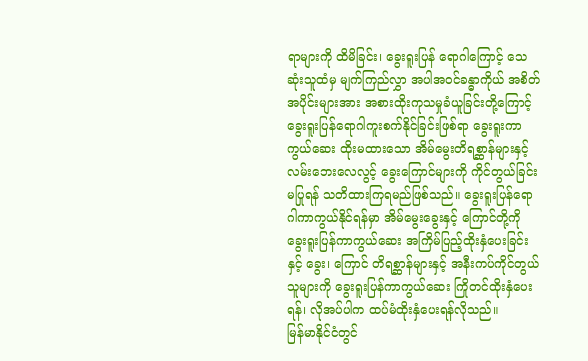ရာများကို ထိမိခြင်း၊ ခွေးရူးပြန် ရောဂါကြောင့် သေဆုံးသူထံမှ မျက်ကြည်လွှာ အပါအဝင်ခန္ဓာကိုယ် အစိတ်အပိုင်းများအား အစားထိုးကုသမှုခံယူခြင်းတို့ကြောင့် ခွေးရူးပြန်ရောဂါကူးစက်နိုင်ခြင်းဖြစ်ရာ ခွေးရူးကာကွယ်ဆေး ထိုးမထားသော အိမ်မွေးတိရစ္ဆာန်များနှင့် လမ်းဘေးလေလွင့် ခွေးကြောင်များကို ကိုင်တွယ်ခြင်းမပြုရန် သတိထားကြရမည်ဖြစ်သည်။ ခွေးရူးပြန်ရောဂါကာကွယ်နိုင်ရန်မှာ အိမ်မွေးခွေးနှင့် ကြောင်တို့ကို ခွေးရူးပြန်ကာကွယ်ဆေး အကြိမ်ပြည့်ထိုးနှံပေးခြင်းနှင့် ခွေး၊ ကြောင် တိရစ္ဆာန်များနှင့် အနီးကပ်ကိုင်တွယ်သူများကို ခွေးရူးပြန်ကာကွယ်ဆေး ကြိုတင်ထိုးနှံပေးရန်၊ လိုအပ်ပါက ထပ်မံထိုးနှံပေးရန်လိုသည်။
မြန်မာနိုင်ငံတွင်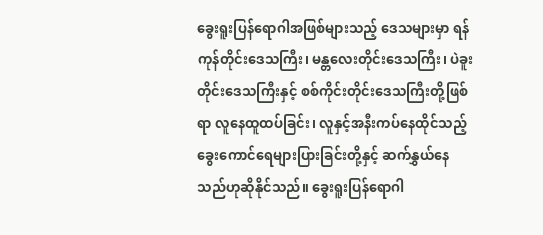ခွေးရူးပြန်ရောဂါအဖြစ်များသည့် ဒေသများမှာ ရန်ကုန်တိုင်းဒေသကြီး၊ မန္တလေးတိုင်းဒေသကြီး၊ ပဲခူးတိုင်းဒေသကြီးနှင့် စစ်ကိုင်းတိုင်းဒေသကြီးတို့ဖြစ်ရာ လူနေထူထပ်ခြင်း၊ လူနှင့်အနီးကပ်နေထိုင်သည့် ခွေးကောင်ရေများပြားခြင်းတို့နှင့် ဆက်နွှယ်နေသည်ဟုဆိုနိုင်သည်။ ခွေးရူးပြန်ရောဂါ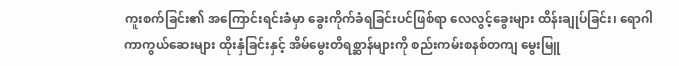ကူးစက်ခြင်း၏ အကြောင်းရင်းခံမှာ ခွေးကိုက်ခံရခြင်းပင်ဖြစ်ရာ လေလွင့်ခွေးများ ထိန်းချုပ်ခြင်း၊ ရောဂါကာကွယ်ဆေးများ ထိုးနှံခြင်းနှင့် အိမ်မွေးတိရစ္ဆာန်များကို စည်းကမ်းစနစ်တကျ မွေးမြူ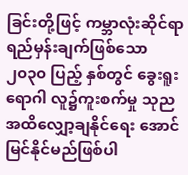ခြင်းတို့ဖြင့် ကမ္ဘာလုံးဆိုင်ရာ ရည်မှန်းချက်ဖြစ်သော ၂၀၃၀ ပြည့် နှစ်တွင် ခွေးရူးရောဂါ လူ၌ကူးစက်မှု သုညအထိလျှော့ချနိုင်ရေး အောင်မြင်နိုင်မည်ဖြစ်ပါ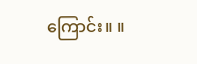ကြောင်း။ ။